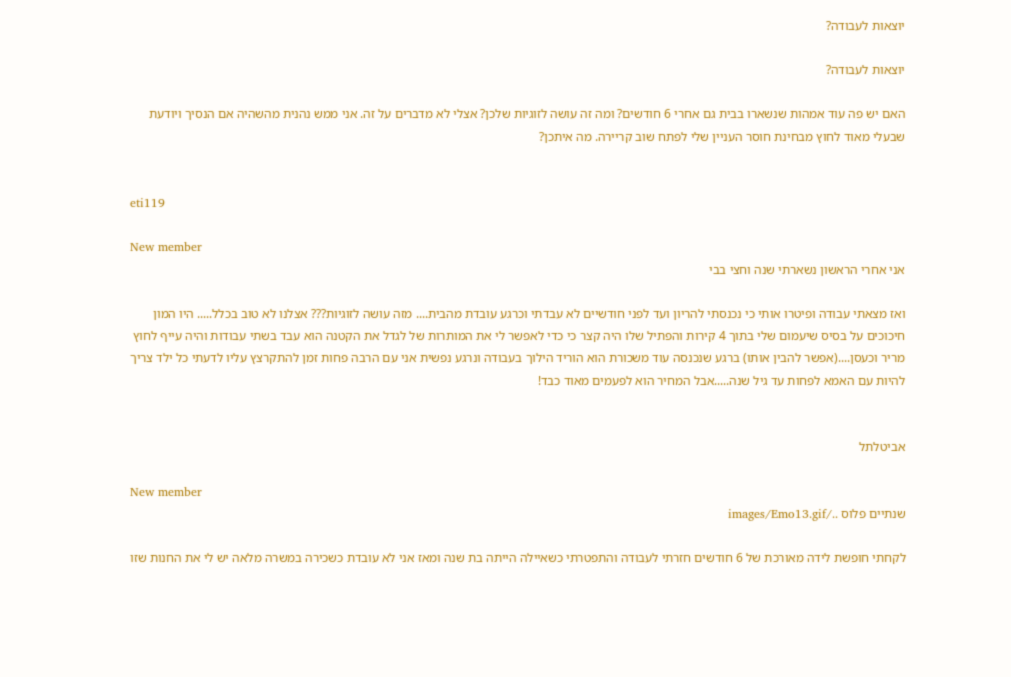יוצאות לעבודה?

יוצאות לעבודה?

האם יש פה עוד אמהות שנשארו בבית גם אחרי 6 חודשים? ומה זה עושה לזוגיות שלכן? אצלי לא מדברים על זה. אני ממש נהנית מהשהיה אם הנסיך ויודעת שבעלי מאוד לחוץ מבחינת חוסר העניין שלי לפתח שוב קריירה. מה איתכן?


eti119

New member
אני אחרי הראשון נשארתי שנה וחצי בבי

ואז מצאתי עבודה ופיטרו אותי כי נכנסתי להריון ועד לפני חודשיים לא עבדתי וכרגע עובדת מהבית.... מזה עושה לזוגיות??? אצלנו לא טוב בכלל..... היו המון חיכוכים על בסיס שיעמום שלי בתוך 4 קירות והפתיל שלו היה קצר כי כדי לאפשר לי את המותרות של לגדל את הקטנה הוא עבד בשתי עבודות והיה עייף לחוץ מריר וכעסן....(אפשר להבין אותו) ברגע שנכנסה עוד משכורת הוא הוריד הילוך בעבודה ונרגע נפשית אני עם הרבה פחות זמן להתקרצץ עליו לדעתי כל ילד צריך להיות עם האמא לפחות עד גיל שנה.....אבל המחיר הוא לפעמים מאוד כבד!


אביטלתל

New member
שנתיים פלוס ../images/Emo13.gif

לקחתי חופשת לידה מאורכת של 6 חודשים חזרתי לעבודה והתפטרתי כשאיילה הייתה בת שנה ומאז אני לא עובדת כשכירה במשרה מלאה יש לי את החנות שזו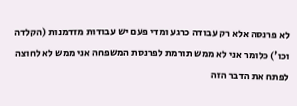לא פרנסה אלא רק עבודה כרגע ומדי פעם יש עבודות מזדמנות (הקלדה וכו') כלומר אני לא ממש תורמת לפרנסת המשפחה אני ממש לא לחוצה לפתח את הדבר הזה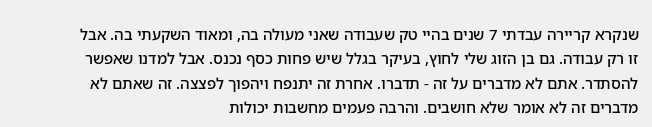שנקרא קריירה עבדתי 7 שנים בהיי טק שעבודה שאני מעולה בה, ומאוד השקעתי בה. אבל זו רק עבודה. גם בן הזוג שלי לחוץ, בעיקר בגלל שיש פחות כסף נכנס. אבל למדנו שאפשר להסתדר. אתם לא מדברים על זה - תדברו. אחרת זה יתנפח ויהפוך לפצצה. זה שאתם לא מדברים זה לא אומר שלא חושבים. והרבה פעמים מחשבות יכולות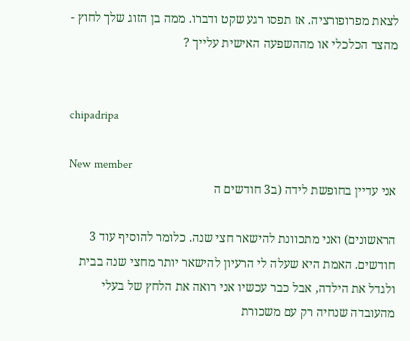לצאת מפרופורציה. אז תפסו רגע שקט ודברו. ממה בן הזוג שלך לחוץ - מהצד הכלכלי או מההשפעה האישית עלייך ?


chipadripa

New member
אני עדיין בחופשת לידה (ב3 חודשים ה

הראשונים) ואני מתכוונת להישאר חצי שנה. כלומר להוסיף עוד 3 חודשים. האמת היא שעלה לי הרעיון להישאר יותר מחצי שנה בבית ולגדל את הילדה, אבל כבר עכשיו אני רואה את הלחץ של בעלי מהעובדה שנחיה רק עם משכורת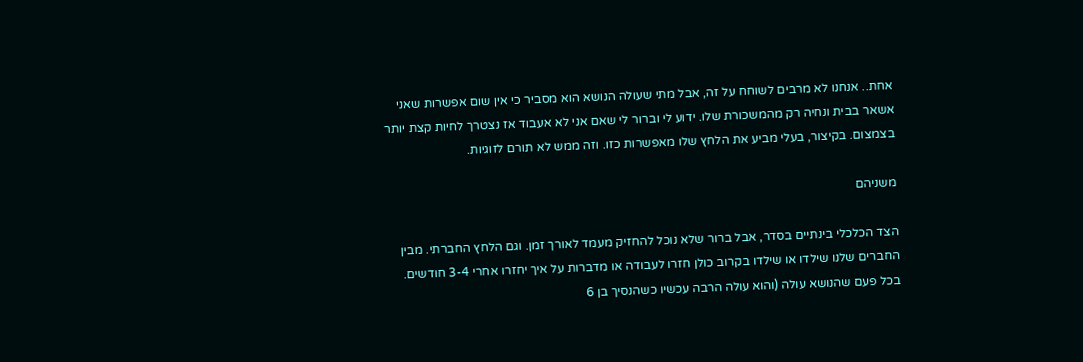אחת.. אנחנו לא מרבים לשוחח על זה, אבל מתי שעולה הנושא הוא מסביר כי אין שום אפשרות שאני אשאר בבית ונחיה רק מהמשכורת שלו. ידוע לי וברור לי שאם אני לא אעבוד אז נצטרך לחיות קצת יותר בצמצום. בקיצור, בעלי מביע את הלחץ שלו מאפשרות כזו. וזה ממש לא תורם לזוגיות.

משניהם

הצד הכלכלי בינתיים בסדר, אבל ברור שלא נוכל להחזיק מעמד לאורך זמן. וגם הלחץ החברתי. מבין החברים שלנו שילדו או שילדו בקרוב כולן חזרו לעבודה או מדברות על איך יחזרו אחרי 3-4 חודשים. בכל פעם שהנושא עולה (והוא עולה הרבה עכשיו כשהנסיך בן 6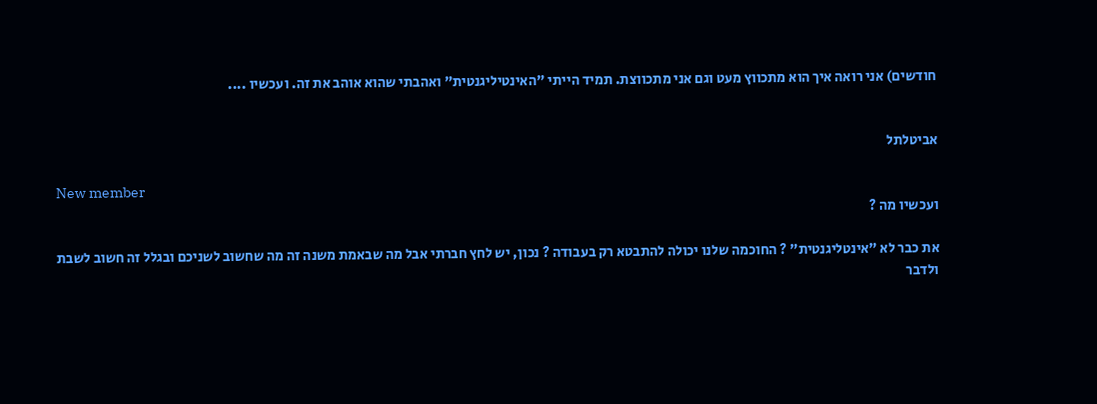חודשים) אני רואה איך הוא מתכווץ מעט וגם אני מתכווצת. תמיד הייתי "האינטיליגנטית" ואהבתי שהוא אוהב את זה. ועכשיו ....


אביטלתל

New member
ועכשיו מה ?

את כבר לא "אינטליגנטית" ? החוכמה שלנו יכולה להתבטא רק בעבודה ? נכון, יש לחץ חברתי אבל מה שבאמת משנה זה מה שחשוב לשניכם ובגלל זה חשוב לשבת ולדבר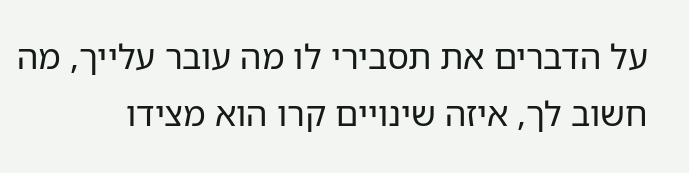על הדברים את תסבירי לו מה עובר עלייך, מה חשוב לך, איזה שינויים קרו הוא מצידו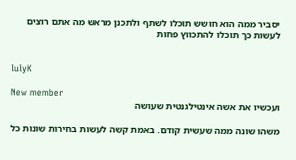יסביר ממה הוא חושש תוכלו לשתף ולתכנן מראש מה אתם רוצים לעשות כך תוכלו להתכווץ פחות


lulyK

New member
ועכשיו את אשה אינטילגנטית שעושה

משהו שונה ממה שעשית קודם. באמת קשה לעשות בחירות שונות כל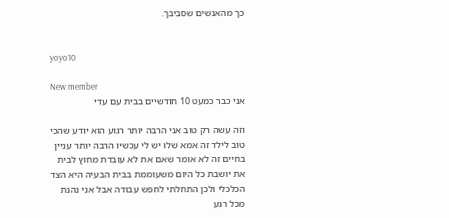כך מהאנשים שסביבך.


yoyo10

New member
אני כבר כמעט 10 חודשיים בבית עם עדי

וזה עשה רק טוב אני הרבה יותר רגוע הוא יודע שהכי טוב לילד זה אמא שלו יש לי עכשיו הרבה יותר עניין בחיים זה לא אומר שאם את לא עובדת מחוץ לבית את יושבת כל היום משעוממת בבית הבעיה היא הצד הכלכלי ולכן התחלתי לחפש עבודה אבל אני נהנת מכל רגע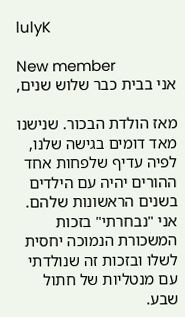lulyK

New member
אני בבית כבר שלוש שנים,

מאז הולדת הבכור. שנישנו מאד דומים בגישה שלנו, לפיה עדיף שלפחות אחד ההורים יהיה עם הילדים בשנים הראשונות שלהם. אני "נבחרתי" בזכות המשכורת הנמוכה יחסית לשלו ובזכות זה שנולדתי עם מנטליות של חתול שבע.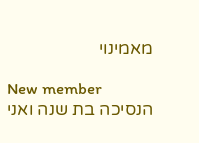מאמינוי

New member
הנסיכה בת שנה ואני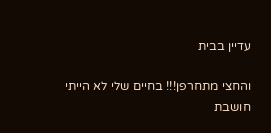עדיין בבית

והחצי מתחרפן!!! בחיים שלי לא הייתי חושבת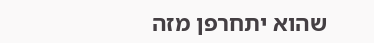שהוא יתחרפן מזה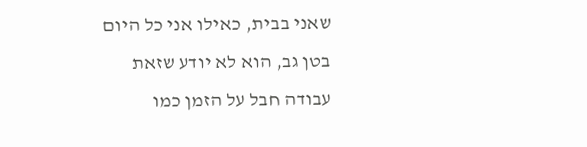שאני בבית, כאילו אני כל היום בטן גב, הוא לא יודע שזאת עבודה חבל על הזמן כמו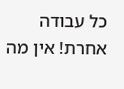כל עבודה אחרת! אין מה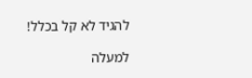להגיד לא קל בכלל!

למעלה